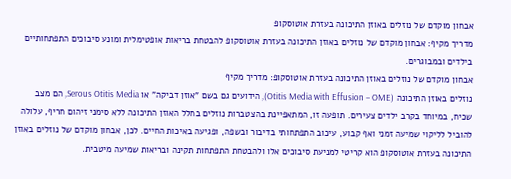אבחון מוקדם של נוזלים באוזן התיכונה בעזרת אוטוסקופ
מדריך מקיף: אבחון מוקדם של נוזלים באוזן התיכונה בעזרת אוטוסקופ להבטחת בריאות אופטימלית ומונע סיבוכים התפתחותיים בילדים ובמבוגרים.
אבחון מוקדם של נוזלים באוזן התיכונה בעזרת אוטוסקופ: מדריך מקיף
נוזלים באוזן התיכונה (Otitis Media with Effusion – OME), הידועים גם בשם "אוזן דביקה" או Serous Otitis Media, הם מצב שכיח, במיוחד בקרב ילדים צעירים. תופעה זו, המתאפיינת בהצטברות נוזלים בחלל האוזן התיכונה ללא סימני זיהום חריף, עלולה להוביל לליקוי שמיעה זמני ואף קבוע, עיכוב התפתחותי בדיבור ובשפה, ופגיעה באיכות החיים. לכן, אבחון מוקדם של נוזלים באוזן התיכונה בעזרת אוטוסקופ הוא קריטי למניעת סיבוכים אלו ולהבטחת התפתחות תקינה ובריאות שמיעה מיטבית.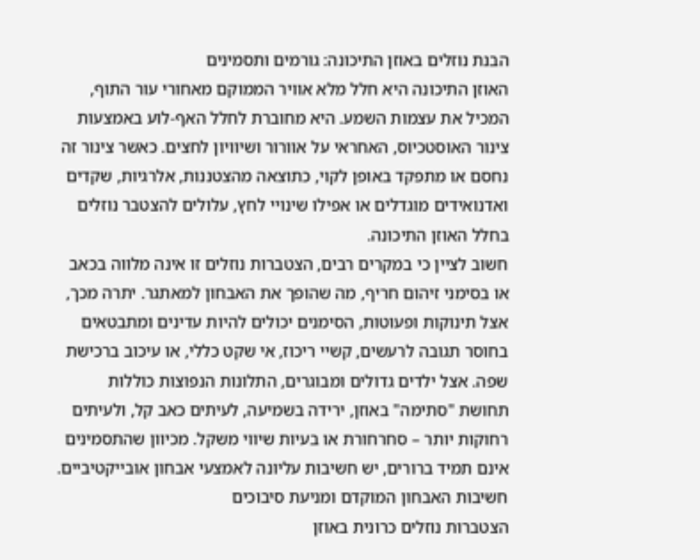הבנת נוזלים באוזן התיכונה: גורמים ותסמינים
האוזן התיכונה היא חלל מלא אוויר הממוקם מאחורי עור התוף, המכיל את עצמות השמע. היא מחוברת לחלל האף-לוע באמצעות צינור האוסטכיוס, האחראי על אוורור ושיוויון לחצים. כאשר צינור זה נחסם או מתפקד באופן לקוי, כתוצאה מהצטננות, אלרגיות, שקדים ואדנואידים מוגדלים או אפילו שינויי לחץ, עלולים להצטבר נוזלים בחלל האוזן התיכונה.
חשוב לציין כי במקרים רבים, הצטברות נוזלים זו אינה מלווה בכאב או בסימני זיהום חריף, מה שהופך את האבחון למאתגר. יתרה מכך, אצל תינוקות ופעוטות, הסימנים יכולים להיות עדינים ומתבטאים בחוסר תגובה לרעשים, קשיי ריכוז, אי שקט כללי, או עיכוב ברכישת שפה. אצל ילדים גדולים ומבוגרים, התלונות הנפוצות כוללות תחושת "סתימה" באוזן, ירידה בשמיעה, לעיתים כאב קל, ולעיתים רחוקות יותר – סחרחורת או בעיות שיווי משקל. מכיוון שהתסמינים אינם תמיד ברורים, יש חשיבות עליונה לאמצעי אבחון אובייקטיביים.
חשיבות האבחון המוקדם ומניעת סיבוכים
הצטברות נוזלים כרונית באוזן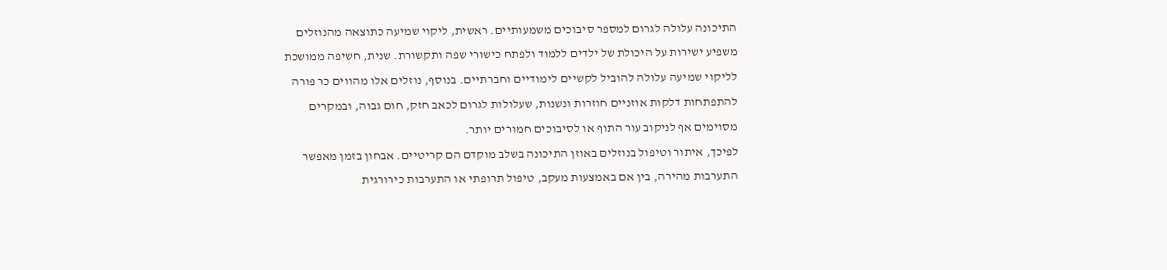התיכונה עלולה לגרום למספר סיבוכים משמעותיים. ראשית, ליקוי שמיעה כתוצאה מהנוזלים משפיע ישירות על היכולת של ילדים ללמוד ולפתח כישורי שפה ותקשורת. שנית, חשיפה ממושכת לליקוי שמיעה עלולה להוביל לקשיים לימודיים וחברתיים. בנוסף, נוזלים אלו מהווים כר פורה להתפתחות דלקות אוזניים חוזרות ונשנות, שעלולות לגרום לכאב חזק, חום גבוה, ובמקרים מסוימים אף לניקוב עור התוף או לסיבוכים חמורים יותר.
לפיכך, איתור וטיפול בנוזלים באוזן התיכונה בשלב מוקדם הם קריטיים. אבחון בזמן מאפשר התערבות מהירה, בין אם באמצעות מעקב, טיפול תרופתי או התערבות כירורגית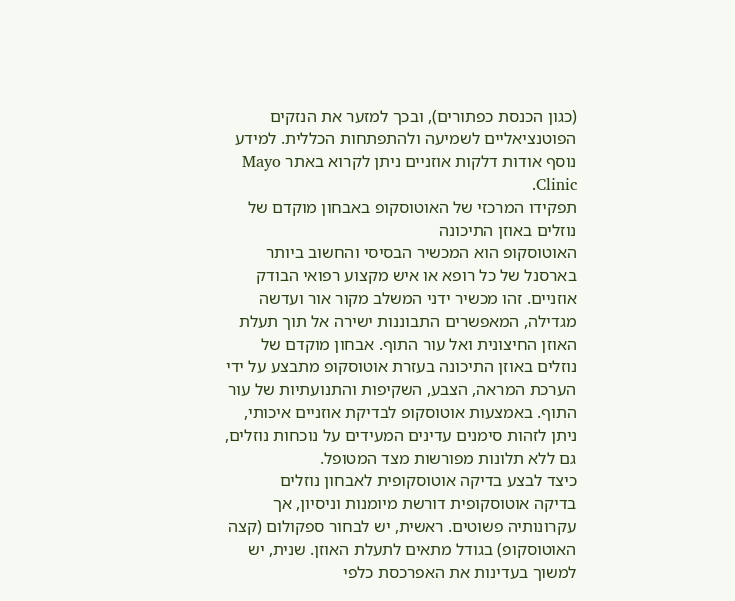(כגון הכנסת כפתורים), ובכך למזער את הנזקים הפוטנציאליים לשמיעה ולהתפתחות הכללית. למידע נוסף אודות דלקות אוזניים ניתן לקרוא באתר Mayo Clinic.
תפקידו המרכזי של האוטוסקופ באבחון מוקדם של נוזלים באוזן התיכונה
האוטוסקופ הוא המכשיר הבסיסי והחשוב ביותר בארסנל של כל רופא או איש מקצוע רפואי הבודק אוזניים. זהו מכשיר ידני המשלב מקור אור ועדשה מגדילה, המאפשרים התבוננות ישירה אל תוך תעלת האוזן החיצונית ואל עור התוף. אבחון מוקדם של נוזלים באוזן התיכונה בעזרת אוטוסקופ מתבצע על ידי הערכת המראה, הצבע, השקיפות והתנועתיות של עור התוף. באמצעות אוטוסקופ לבדיקת אוזניים איכותי, ניתן לזהות סימנים עדינים המעידים על נוכחות נוזלים, גם ללא תלונות מפורשות מצד המטופל.
כיצד לבצע בדיקה אוטוסקופית לאבחון נוזלים
בדיקה אוטוסקופית דורשת מיומנות וניסיון, אך עקרונותיה פשוטים. ראשית, יש לבחור ספקולום (קצה האוטוסקופ) בגודל מתאים לתעלת האוזן. שנית, יש למשוך בעדינות את האפרכסת כלפי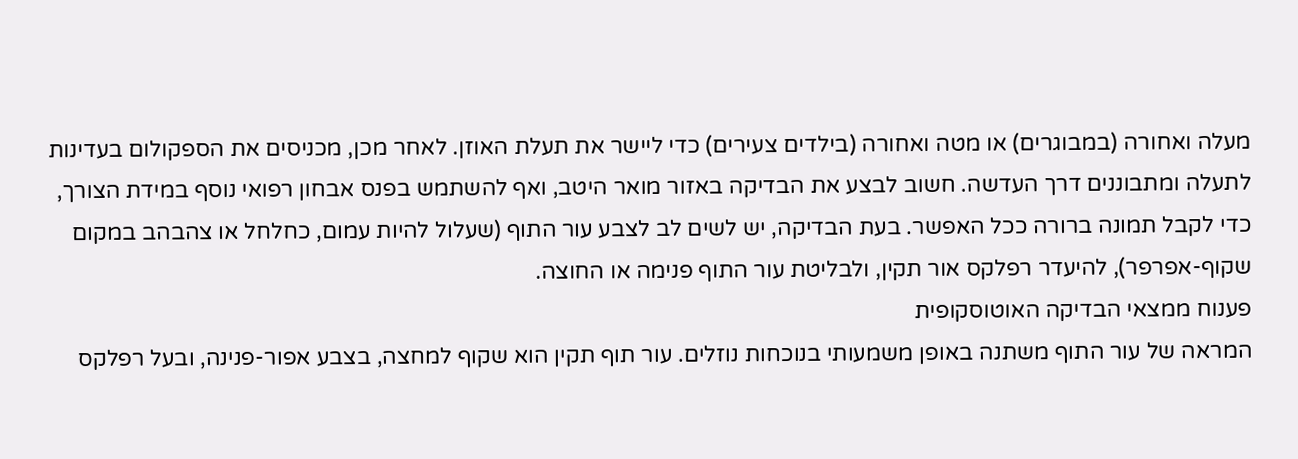מעלה ואחורה (במבוגרים) או מטה ואחורה (בילדים צעירים) כדי ליישר את תעלת האוזן. לאחר מכן, מכניסים את הספקולום בעדינות לתעלה ומתבוננים דרך העדשה. חשוב לבצע את הבדיקה באזור מואר היטב, ואף להשתמש בפנס אבחון רפואי נוסף במידת הצורך, כדי לקבל תמונה ברורה ככל האפשר. בעת הבדיקה, יש לשים לב לצבע עור התוף (שעלול להיות עמום, כחלחל או צהבהב במקום שקוף-אפרפר), להיעדר רפלקס אור תקין, ולבליטת עור התוף פנימה או החוצה.
פענוח ממצאי הבדיקה האוטוסקופית
המראה של עור התוף משתנה באופן משמעותי בנוכחות נוזלים. עור תוף תקין הוא שקוף למחצה, בצבע אפור-פנינה, ובעל רפלקס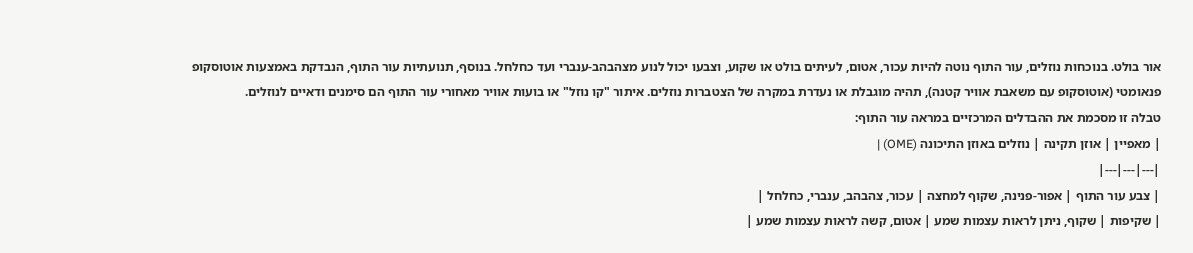אור בולט. בנוכחות נוזלים, עור התוף נוטה להיות עכור, אטום, לעיתים בולט או שקוע, וצבעו יכול לנוע מצהבהב-ענברי ועד כחלחל. בנוסף, תנועתיות עור התוף, הנבדקת באמצעות אוטוסקופ פנאומטי (אוטוסקופ עם משאבת אוויר קטנה), תהיה מוגבלת או נעדרת במקרה של הצטברות נוזלים. איתור "קו נוזל" או בועות אוויר מאחורי עור התוף הם סימנים ודאיים לנוזלים.
טבלה זו מסכמת את ההבדלים המרכזיים במראה עור התוף:
| מאפיין | אוזן תקינה | נוזלים באוזן התיכונה (OME) |
|---|---|---|
| צבע עור התוף | אפור-פנינה, שקוף למחצה | עכור, צהבהב, ענברי, כחלחל |
| שקיפות | שקוף, ניתן לראות עצמות שמע | אטום, קשה לראות עצמות שמע |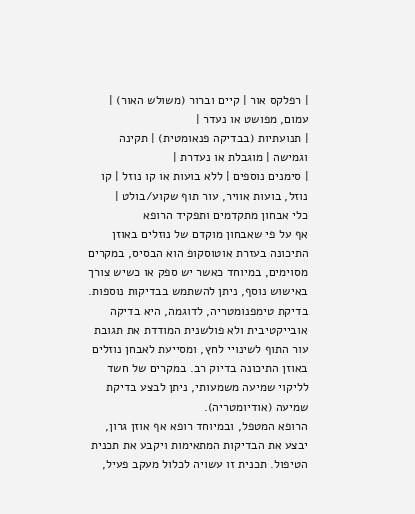| רפלקס אור | קיים וברור (משולש האור) | עמום, מפושט או נעדר |
| תנועתיות (בבדיקה פנאומטית) | תקינה וגמישה | מוגבלת או נעדרת |
| סימנים נוספים | ללא בועות או קו נוזל | קו נוזל, בועות אוויר, עור תוף שקוע/בולט |
כלי אבחון מתקדמים ותפקיד הרופא
אף על פי שאבחון מוקדם של נוזלים באוזן התיכונה בעזרת אוטוסקופ הוא הבסיס, במקרים מסוימים, במיוחד כאשר יש ספק או כשיש צורך באישוש נוסף, ניתן להשתמש בבדיקות נוספות. בדיקת טימפנומטריה, לדוגמה, היא בדיקה אובייקטיבית ולא פולשנית המודדת את תגובת עור התוף לשינויי לחץ, ומסייעת לאבחן נוזלים באוזן התיכונה בדיוק רב. במקרים של חשד לליקוי שמיעה משמעותי, ניתן לבצע בדיקת שמיעה (אודיומטריה).
הרופא המטפל, ובמיוחד רופא אף אוזן גרון, יבצע את הבדיקות המתאימות ויקבע את תכנית הטיפול. תכנית זו עשויה לכלול מעקב פעיל,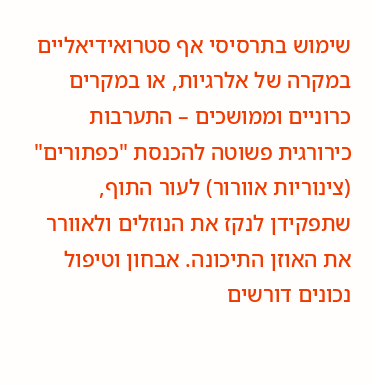שימוש בתרסיסי אף סטרואידיאליים במקרה של אלרגיות, או במקרים כרוניים וממושכים – התערבות כירורגית פשוטה להכנסת "כפתורים" (צינוריות אוורור) לעור התוף, שתפקידן לנקז את הנוזלים ולאוורר את האוזן התיכונה. אבחון וטיפול נכונים דורשים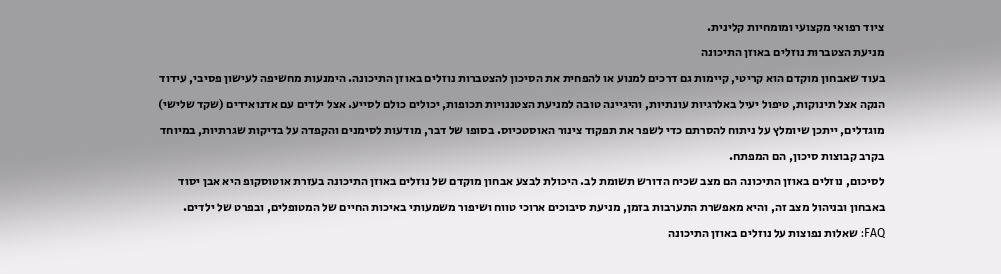ציוד רפואי מקצועי ומומחיות קלינית.
מניעת הצטברות נוזלים באוזן התיכונה
בעוד שאבחון מוקדם הוא קריטי, קיימות גם דרכים למנוע או להפחית את הסיכון להצטברות נוזלים באוזן התיכונה. הימנעות מחשיפה לעישון פסיבי, עידוד הנקה אצל תינוקות, טיפול יעיל באלרגיות עונתיות, והיגיינה טובה למניעת הצטננויות תכופות, יכולים כולם לסייע. אצל ילדים עם אדנואידים (שקד שלישי) מוגדלים, ייתכן שיומלץ על ניתוח להסרתם כדי לשפר את תפקוד צינור האוסטכיוס. בסופו של דבר, מודעות לסימנים והקפדה על בדיקות שגרתיות, במיוחד בקרב קבוצות סיכון, הם המפתח.
לסיכום, נוזלים באוזן התיכונה הם מצב שכיח הדורש תשומת לב. היכולת לבצע אבחון מוקדם של נוזלים באוזן התיכונה בעזרת אוטוסקופ היא אבן יסוד באבחון ובניהול מצב זה, והיא מאפשרת התערבות בזמן, מניעת סיבוכים ארוכי טווח ושיפור משמעותי באיכות החיים של המטופלים, ובפרט של ילדים.
FAQ: שאלות נפוצות על נוזלים באוזן התיכונה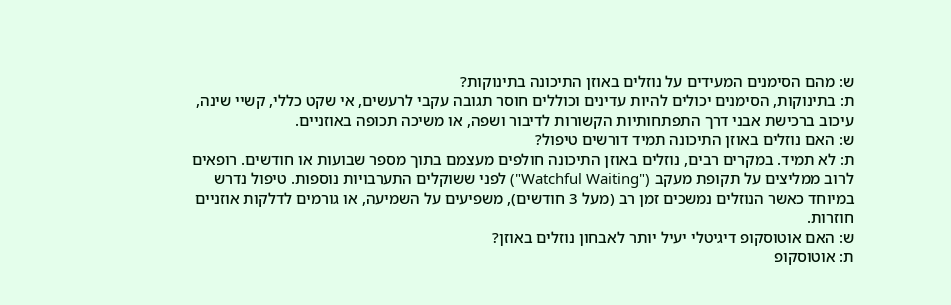ש: מהם הסימנים המעידים על נוזלים באוזן התיכונה בתינוקות?
ת: בתינוקות, הסימנים יכולים להיות עדינים וכוללים חוסר תגובה עקבי לרעשים, אי שקט כללי, קשיי שינה, עיכוב ברכישת אבני דרך התפתחותיות הקשורות לדיבור ושפה, או משיכה תכופה באוזניים.
ש: האם נוזלים באוזן התיכונה תמיד דורשים טיפול?
ת: לא תמיד. במקרים רבים, נוזלים באוזן התיכונה חולפים מעצמם בתוך מספר שבועות או חודשים. רופאים לרוב ממליצים על תקופת מעקב ("Watchful Waiting") לפני ששוקלים התערבויות נוספות. טיפול נדרש במיוחד כאשר הנוזלים נמשכים זמן רב (מעל 3 חודשים), משפיעים על השמיעה, או גורמים לדלקות אוזניים חוזרות.
ש: האם אוטוסקופ דיגיטלי יעיל יותר לאבחון נוזלים באוזן?
ת: אוטוסקופ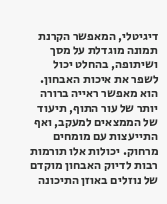דיגיטלי, המאפשר הקרנת תמונה מוגדלת על מסך ושיתופה, בהחלט יכול לשפר את איכות האבחון. הוא מאפשר ראייה ברורה יותר של עור התוף, תיעוד של הממצאים למעקב, ואף התייעצות עם מומחים מרחוק. יכולות אלו תורמות רבות לדיוק האבחון מוקדם של נוזלים באוזן התיכונה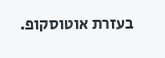בעזרת אוטוסקופ.